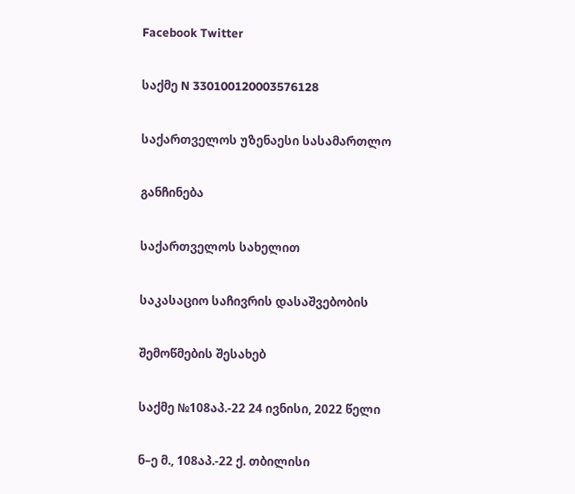Facebook Twitter

საქმე N 330100120003576128

საქართველოს უზენაესი სასამართლო

განჩინება

საქართველოს სახელით

საკასაციო საჩივრის დასაშვებობის

შემოწმების შესახებ

საქმე №108აპ.-22 24 ივნისი, 2022 წელი

ნ–ე მ., 108აპ.-22 ქ. თბილისი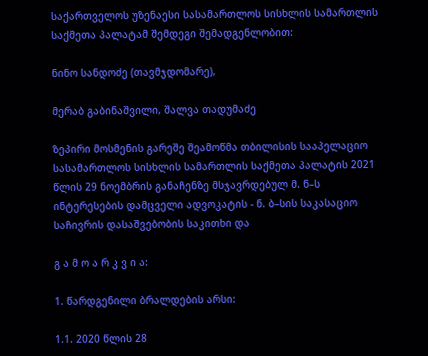საქართველოს უზენაესი სასამართლოს სისხლის სამართლის საქმეთა პალატამ შემდეგი შემადგენლობით:

ნინო სანდოძე (თავმჯდომარე),

მერაბ გაბინაშვილი, შალვა თადუმაძე

ზეპირი მოსმენის გარეშე შეამოწმა თბილისის სააპელაციო სასამართლოს სისხლის სამართლის საქმეთა პალატის 2021 წლის 29 ნოემბრის განაჩენზე მსჯავრდებულ მ. ნ–ს ინტერესების დამცველი ადვოკატის - ნ. ბ–სის საკასაციო საჩივრის დასაშვებობის საკითხი და

გ ა მ ო ა რ კ ვ ი ა:

1. წარდგენილი ბრალდების არსი:

1.1. 2020 წლის 28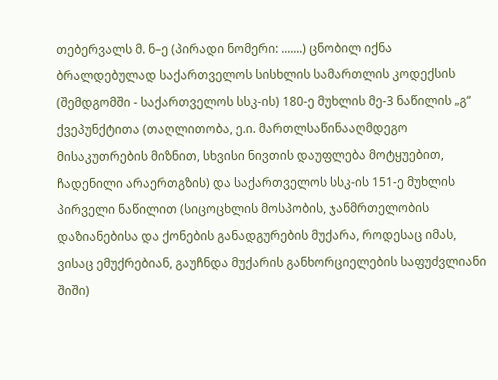თებერვალს მ. ნ–ე (პირადი ნომერი: .......) ცნობილ იქნა ბრალდებულად საქართველოს სისხლის სამართლის კოდექსის (შემდგომში - საქართველოს სსკ-ის) 180-ე მუხლის მე-3 ნაწილის „გ“ ქვეპუნქტითა (თაღლითობა, ე.ი. მართლსაწინააღმდეგო მისაკუთრების მიზნით, სხვისი ნივთის დაუფლება მოტყუებით, ჩადენილი არაერთგზის) და საქართველოს სსკ-ის 151-ე მუხლის პირველი ნაწილით (სიცოცხლის მოსპობის, ჯანმრთელობის დაზიანებისა და ქონების განადგურების მუქარა, როდესაც იმას, ვისაც ემუქრებიან, გაუჩნდა მუქარის განხორციელების საფუძვლიანი შიში)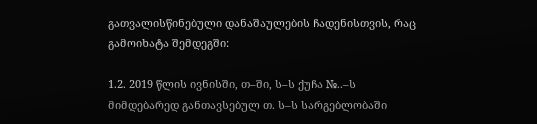გათვალისწინებული დანაშაულების ჩადენისთვის, რაც გამოიხატა შემდეგში:

1.2. 2019 წლის ივნისში, თ–ში, ს–ს ქუჩა №..–ს მიმდებარედ განთავსებულ თ. ს–ს სარგებლობაში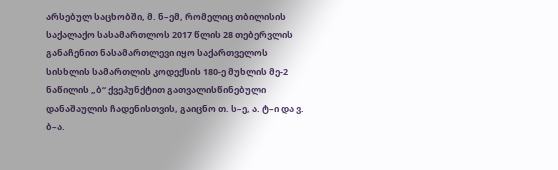არსებულ საცხობში, მ. ნ–ემ, რომელიც თბილისის საქალაქო სასამართლოს 2017 წლის 28 თებერვლის განაჩენით ნასამართლევი იყო საქართველოს სისხლის სამართლის კოდექსის 180-ე მუხლის მე-2 ნაწილის „ბ“ ქვეპუნქტით გათვალისწინებული დანაშაულის ჩადენისთვის, გაიცნო თ. ს–ე, ა. ტ–ი და ვ. ბ–ა.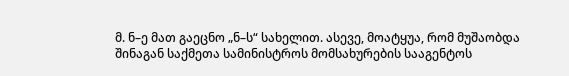მ. ნ–ე მათ გაეცნო „ნ–ს“ სახელით. ასევე, მოატყუა, რომ მუშაობდა შინაგან საქმეთა სამინისტროს მომსახურების სააგენტოს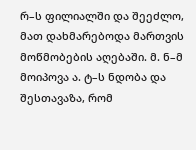რ–ს ფილიალში და შეეძლო, მათ დახმარებოდა მართვის მოწმობების აღებაში. მ. ნ–მ მოიპოვა ა. ტ–ს ნდობა და შესთავაზა, რომ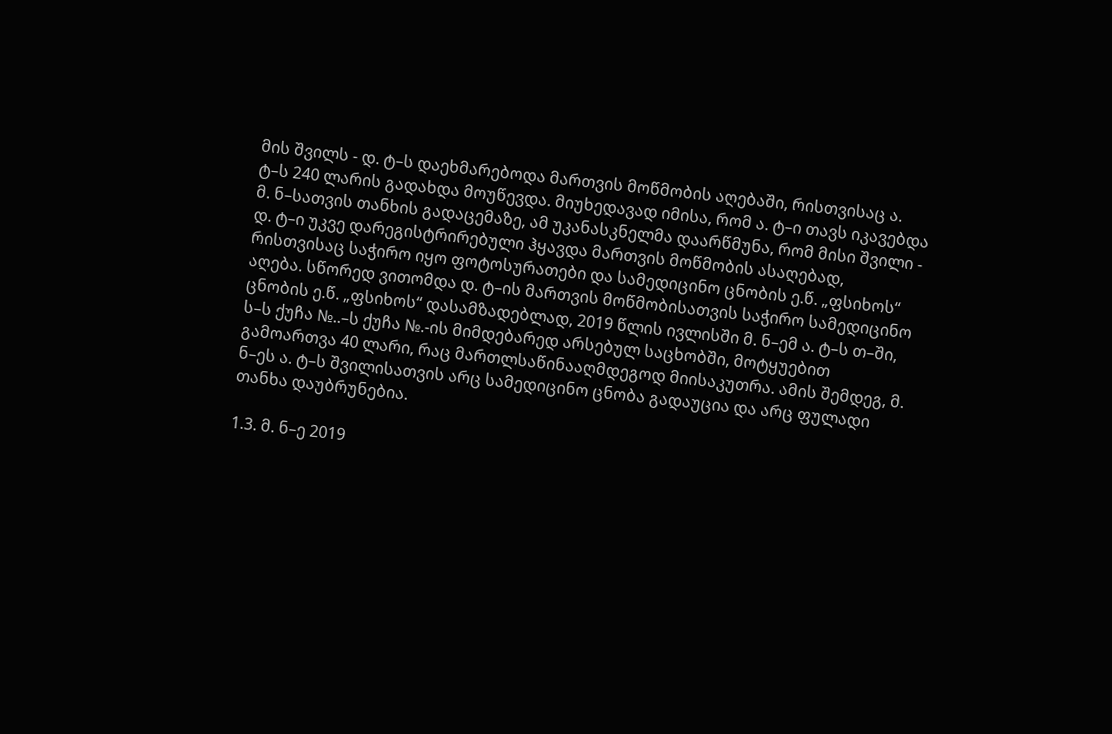მის შვილს - დ. ტ–ს დაეხმარებოდა მართვის მოწმობის აღებაში, რისთვისაც ა. ტ–ს 240 ლარის გადახდა მოუწევდა. მიუხედავად იმისა, რომ ა. ტ–ი თავს იკავებდა მ. ნ–სათვის თანხის გადაცემაზე, ამ უკანასკნელმა დაარწმუნა, რომ მისი შვილი - დ. ტ–ი უკვე დარეგისტრირებული ჰყავდა მართვის მოწმობის ასაღებად, რისთვისაც საჭირო იყო ფოტოსურათები და სამედიცინო ცნობის ე.წ. „ფსიხოს“ აღება. სწორედ ვითომდა დ. ტ–ის მართვის მოწმობისათვის საჭირო სამედიცინო ცნობის ე.წ. „ფსიხოს“ დასამზადებლად, 2019 წლის ივლისში მ. ნ–ემ ა. ტ–ს თ–ში, ს–ს ქუჩა №..–ს ქუჩა №.-ის მიმდებარედ არსებულ საცხობში, მოტყუებით გამოართვა 40 ლარი, რაც მართლსაწინააღმდეგოდ მიისაკუთრა. ამის შემდეგ, მ. ნ–ეს ა. ტ–ს შვილისათვის არც სამედიცინო ცნობა გადაუცია და არც ფულადი თანხა დაუბრუნებია.

1.3. მ. ნ–ე 2019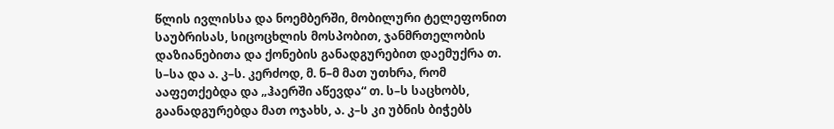წლის ივლისსა და ნოემბერში, მობილური ტელეფონით საუბრისას, სიცოცხლის მოსპობით, ჯანმრთელობის დაზიანებითა და ქონების განადგურებით დაემუქრა თ. ს–სა და ა. კ–ს. კერძოდ, მ. ნ–მ მათ უთხრა, რომ ააფეთქებდა და „ჰაერში აწევდა“ თ. ს–ს საცხობს, გაანადგურებდა მათ ოჯახს, ა. კ–ს კი უბნის ბიჭებს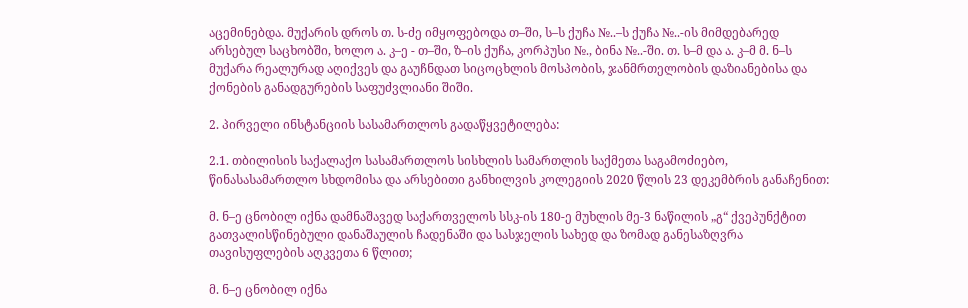აცემინებდა. მუქარის დროს თ. ს-ძე იმყოფებოდა თ–ში, ს–ს ქუჩა №..–ს ქუჩა №..-ის მიმდებარედ არსებულ საცხობში, ხოლო ა. კ–ე - თ–ში, ზ–ის ქუჩა, კორპუსი №., ბინა №..-ში. თ. ს–მ და ა. კ–მ მ. ნ–ს მუქარა რეალურად აღიქვეს და გაუჩნდათ სიცოცხლის მოსპობის, ჯანმრთელობის დაზიანებისა და ქონების განადგურების საფუძვლიანი შიში.

2. პირველი ინსტანციის სასამართლოს გადაწყვეტილება:

2.1. თბილისის საქალაქო სასამართლოს სისხლის სამართლის საქმეთა საგამოძიებო, წინასასამართლო სხდომისა და არსებითი განხილვის კოლეგიის 2020 წლის 23 დეკემბრის განაჩენით:

მ. ნ–ე ცნობილ იქნა დამნაშავედ საქართველოს სსკ-ის 180-ე მუხლის მე-3 ნაწილის „გ“ ქვეპუნქტით გათვალისწინებული დანაშაულის ჩადენაში და სასჯელის სახედ და ზომად განესაზღვრა თავისუფლების აღკვეთა 6 წლით;

მ. ნ–ე ცნობილ იქნა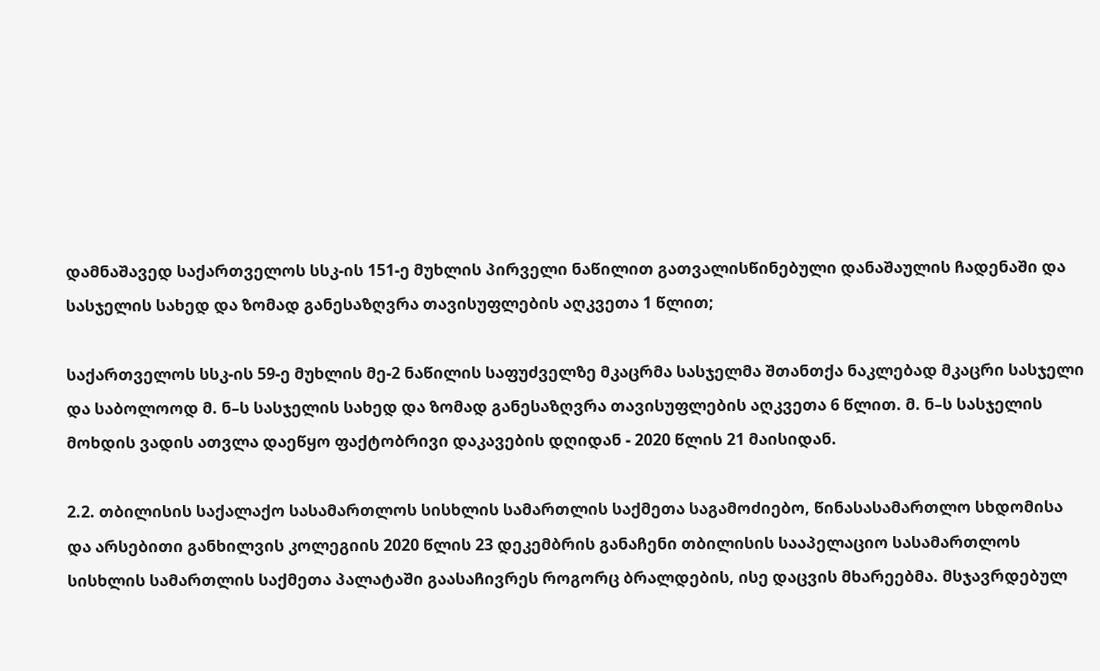დამნაშავედ საქართველოს სსკ-ის 151-ე მუხლის პირველი ნაწილით გათვალისწინებული დანაშაულის ჩადენაში და სასჯელის სახედ და ზომად განესაზღვრა თავისუფლების აღკვეთა 1 წლით;

საქართველოს სსკ-ის 59-ე მუხლის მე-2 ნაწილის საფუძველზე მკაცრმა სასჯელმა შთანთქა ნაკლებად მკაცრი სასჯელი და საბოლოოდ მ. ნ–ს სასჯელის სახედ და ზომად განესაზღვრა თავისუფლების აღკვეთა 6 წლით. მ. ნ–ს სასჯელის მოხდის ვადის ათვლა დაეწყო ფაქტობრივი დაკავების დღიდან - 2020 წლის 21 მაისიდან.

2.2. თბილისის საქალაქო სასამართლოს სისხლის სამართლის საქმეთა საგამოძიებო, წინასასამართლო სხდომისა და არსებითი განხილვის კოლეგიის 2020 წლის 23 დეკემბრის განაჩენი თბილისის სააპელაციო სასამართლოს სისხლის სამართლის საქმეთა პალატაში გაასაჩივრეს როგორც ბრალდების, ისე დაცვის მხარეებმა. მსჯავრდებულ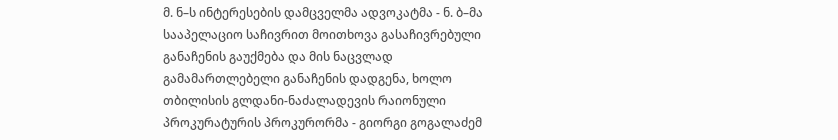მ. ნ–ს ინტერესების დამცველმა ადვოკატმა - ნ. ბ–მა სააპელაციო საჩივრით მოითხოვა გასაჩივრებული განაჩენის გაუქმება და მის ნაცვლად გამამართლებელი განაჩენის დადგენა, ხოლო თბილისის გლდანი-ნაძალადევის რაიონული პროკურატურის პროკურორმა - გიორგი გოგალაძემ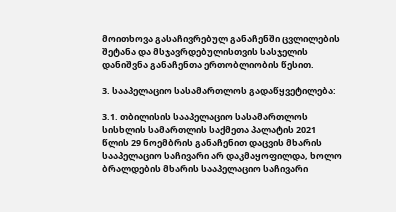მოითხოვა გასაჩივრებულ განაჩენში ცვლილების შეტანა და მსჯავრდებულისთვის სასჯელის დანიშვნა განაჩენთა ერთობლიობის წესით.

3. სააპელაციო სასამართლოს გადაწყვეტილება:

3.1. თბილისის სააპელაციო სასამართლოს სისხლის სამართლის საქმეთა პალატის 2021 წლის 29 ნოემბრის განაჩენით დაცვის მხარის სააპელაციო საჩივარი არ დაკმაყოფილდა, ხოლო ბრალდების მხარის სააპელაციო საჩივარი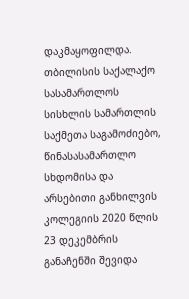დაკმაყოფილდა. თბილისის საქალაქო სასამართლოს სისხლის სამართლის საქმეთა საგამოძიებო, წინასასამართლო სხდომისა და არსებითი განხილვის კოლეგიის 2020 წლის 23 დეკემბრის განაჩენში შევიდა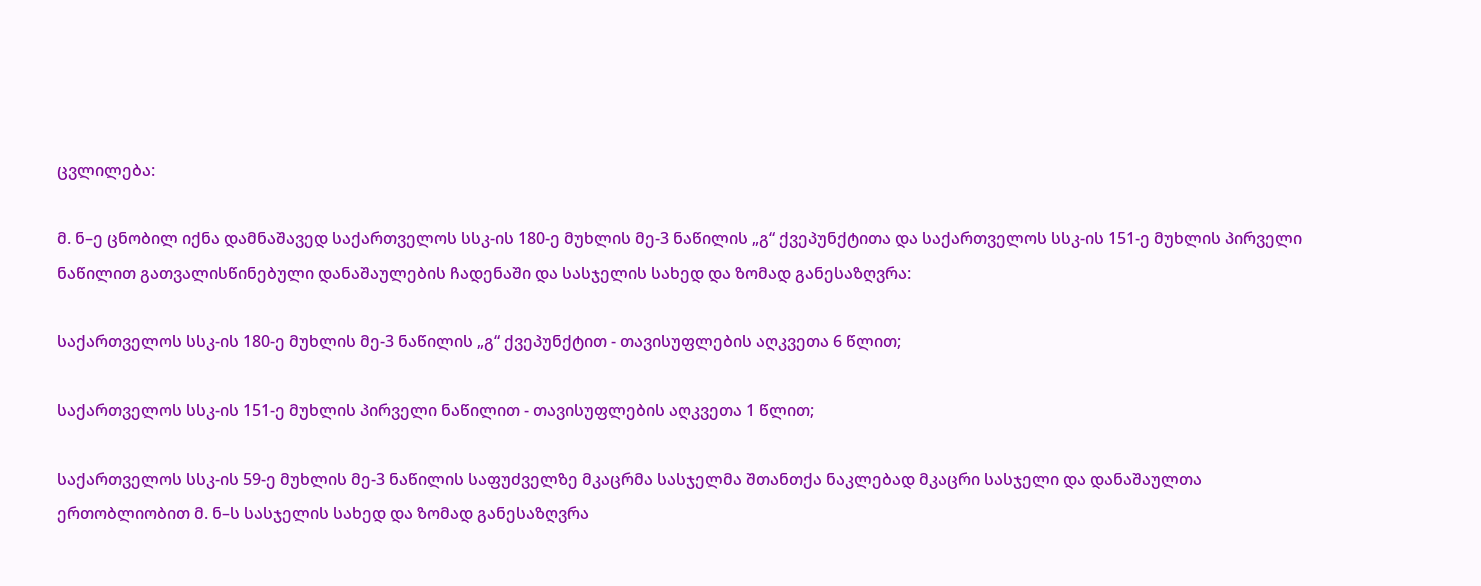ცვლილება:

მ. ნ–ე ცნობილ იქნა დამნაშავედ საქართველოს სსკ-ის 180-ე მუხლის მე-3 ნაწილის „გ“ ქვეპუნქტითა და საქართველოს სსკ-ის 151-ე მუხლის პირველი ნაწილით გათვალისწინებული დანაშაულების ჩადენაში და სასჯელის სახედ და ზომად განესაზღვრა:

საქართველოს სსკ-ის 180-ე მუხლის მე-3 ნაწილის „გ“ ქვეპუნქტით - თავისუფლების აღკვეთა 6 წლით;

საქართველოს სსკ-ის 151-ე მუხლის პირველი ნაწილით - თავისუფლების აღკვეთა 1 წლით;

საქართველოს სსკ-ის 59-ე მუხლის მე-3 ნაწილის საფუძველზე მკაცრმა სასჯელმა შთანთქა ნაკლებად მკაცრი სასჯელი და დანაშაულთა ერთობლიობით მ. ნ–ს სასჯელის სახედ და ზომად განესაზღვრა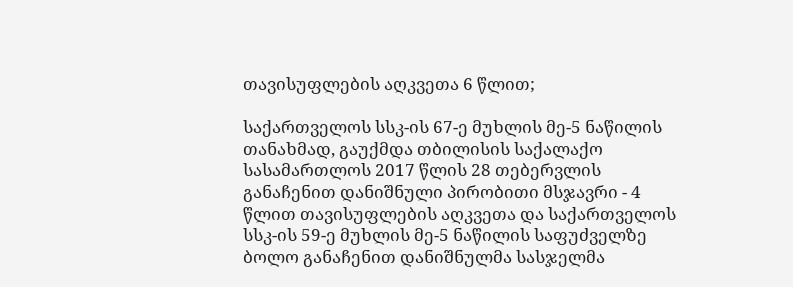თავისუფლების აღკვეთა 6 წლით;

საქართველოს სსკ-ის 67-ე მუხლის მე-5 ნაწილის თანახმად, გაუქმდა თბილისის საქალაქო სასამართლოს 2017 წლის 28 თებერვლის განაჩენით დანიშნული პირობითი მსჯავრი - 4 წლით თავისუფლების აღკვეთა და საქართველოს სსკ-ის 59-ე მუხლის მე-5 ნაწილის საფუძველზე ბოლო განაჩენით დანიშნულმა სასჯელმა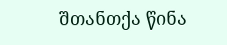შთანთქა წინა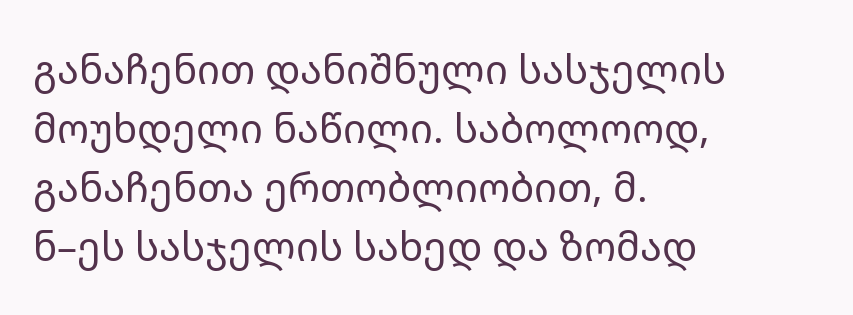განაჩენით დანიშნული სასჯელის მოუხდელი ნაწილი. საბოლოოდ, განაჩენთა ერთობლიობით, მ. ნ–ეს სასჯელის სახედ და ზომად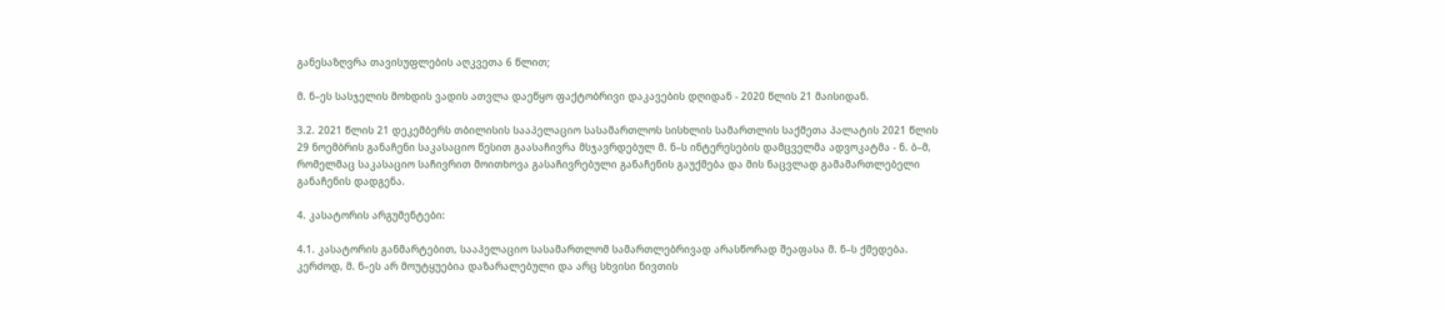განესაზღვრა თავისუფლების აღკვეთა 6 წლით;

მ. ნ–ეს სასჯელის მოხდის ვადის ათვლა დაეწყო ფაქტობრივი დაკავების დღიდან - 2020 წლის 21 მაისიდან.

3.2. 2021 წლის 21 დეკემბერს თბილისის სააპელაციო სასამართლოს სისხლის სამართლის საქმეთა პალატის 2021 წლის 29 ნოემბრის განაჩენი საკასაციო წესით გაასაჩივრა მსჯავრდებულ მ. ნ–ს ინტერესების დამცველმა ადვოკატმა - ნ. ბ–მ, რომელმაც საკასაციო საჩივრით მოითხოვა გასაჩივრებული განაჩენის გაუქმება და მის ნაცვლად გამამართლებელი განაჩენის დადგენა.

4. კასატორის არგუმენტები:

4.1. კასატორის განმარტებით, სააპელაციო სასამართლომ სამართლებრივად არასწორად შეაფასა მ. ნ–ს ქმედება. კერძოდ, მ. ნ–ეს არ მოუტყუებია დაზარალებული და არც სხვისი ნივთის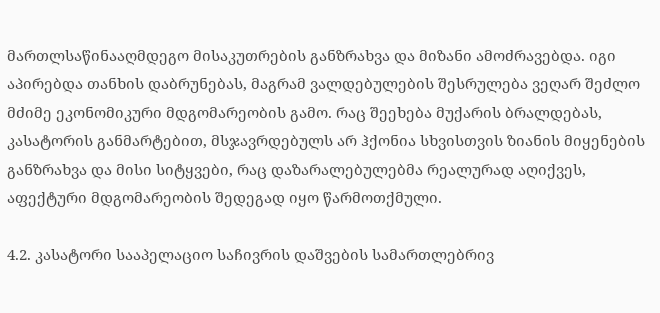მართლსაწინააღმდეგო მისაკუთრების განზრახვა და მიზანი ამოძრავებდა. იგი აპირებდა თანხის დაბრუნებას, მაგრამ ვალდებულების შესრულება ვეღარ შეძლო მძიმე ეკონომიკური მდგომარეობის გამო. რაც შეეხება მუქარის ბრალდებას, კასატორის განმარტებით, მსჯავრდებულს არ ჰქონია სხვისთვის ზიანის მიყენების განზრახვა და მისი სიტყვები, რაც დაზარალებულებმა რეალურად აღიქვეს, აფექტური მდგომარეობის შედეგად იყო წარმოთქმული.

4.2. კასატორი სააპელაციო საჩივრის დაშვების სამართლებრივ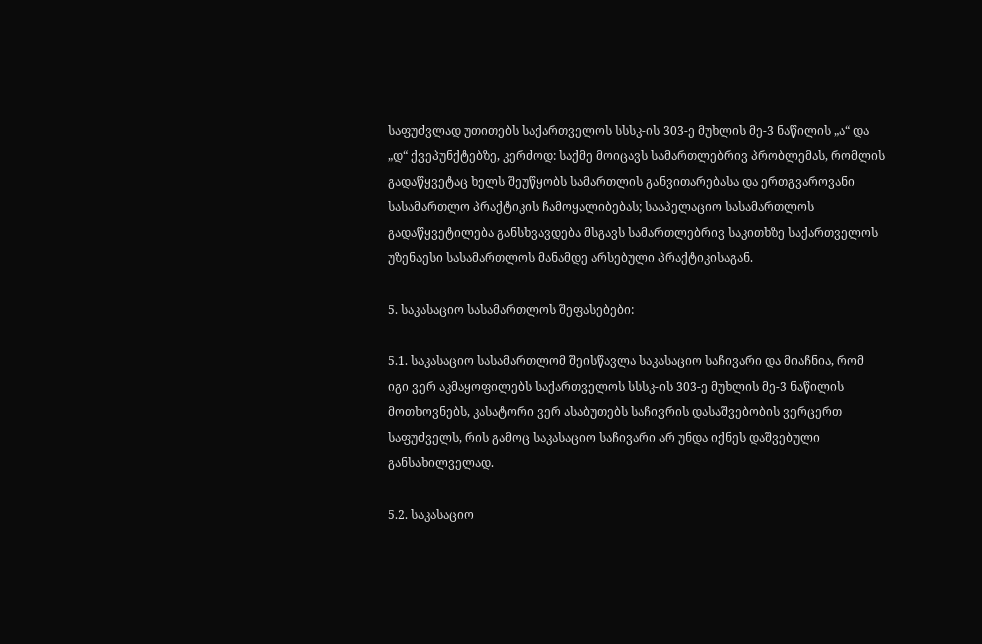საფუძვლად უთითებს საქართველოს სსსკ-ის 303-ე მუხლის მე-3 ნაწილის „ა“ და „დ“ ქვეპუნქტებზე, კერძოდ: საქმე მოიცავს სამართლებრივ პრობლემას, რომლის გადაწყვეტაც ხელს შეუწყობს სამართლის განვითარებასა და ერთგვაროვანი სასამართლო პრაქტიკის ჩამოყალიბებას; სააპელაციო სასამართლოს გადაწყვეტილება განსხვავდება მსგავს სამართლებრივ საკითხზე საქართველოს უზენაესი სასამართლოს მანამდე არსებული პრაქტიკისაგან.

5. საკასაციო სასამართლოს შეფასებები:

5.1. საკასაციო სასამართლომ შეისწავლა საკასაციო საჩივარი და მიაჩნია, რომ იგი ვერ აკმაყოფილებს საქართველოს სსსკ-ის 303-ე მუხლის მე-3 ნაწილის მოთხოვნებს, კასატორი ვერ ასაბუთებს საჩივრის დასაშვებობის ვერცერთ საფუძველს, რის გამოც საკასაციო საჩივარი არ უნდა იქნეს დაშვებული განსახილველად.

5.2. საკასაციო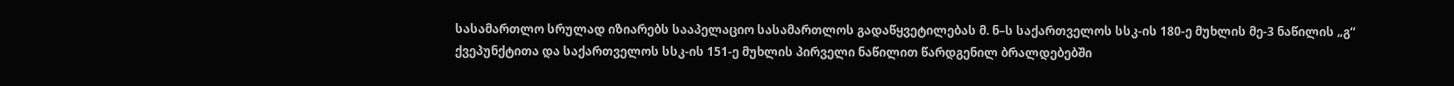სასამართლო სრულად იზიარებს სააპელაციო სასამართლოს გადაწყვეტილებას მ. ნ–ს საქართველოს სსკ-ის 180-ე მუხლის მე-3 ნაწილის „გ“ ქვეპუნქტითა და საქართველოს სსკ-ის 151-ე მუხლის პირველი ნაწილით წარდგენილ ბრალდებებში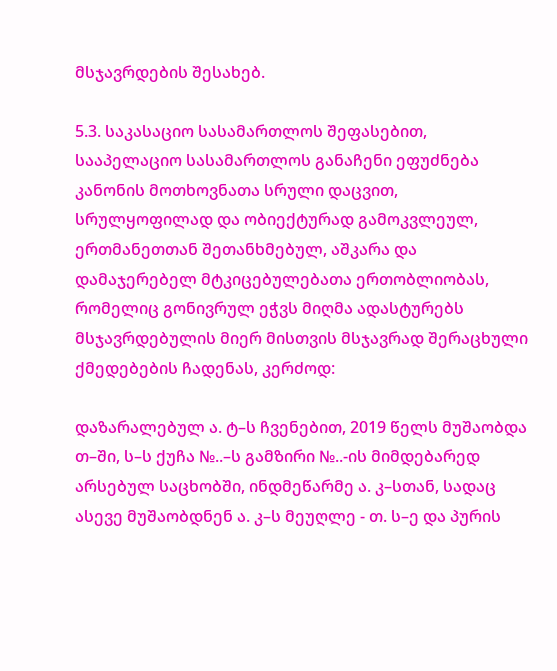მსჯავრდების შესახებ.

5.3. საკასაციო სასამართლოს შეფასებით, სააპელაციო სასამართლოს განაჩენი ეფუძნება კანონის მოთხოვნათა სრული დაცვით, სრულყოფილად და ობიექტურად გამოკვლეულ, ერთმანეთთან შეთანხმებულ, აშკარა და დამაჯერებელ მტკიცებულებათა ერთობლიობას, რომელიც გონივრულ ეჭვს მიღმა ადასტურებს მსჯავრდებულის მიერ მისთვის მსჯავრად შერაცხული ქმედებების ჩადენას, კერძოდ:

დაზარალებულ ა. ტ–ს ჩვენებით, 2019 წელს მუშაობდა თ–ში, ს–ს ქუჩა №..–ს გამზირი №..-ის მიმდებარედ არსებულ საცხობში, ინდმეწარმე ა. კ–სთან, სადაც ასევე მუშაობდნენ ა. კ–ს მეუღლე - თ. ს–ე და პურის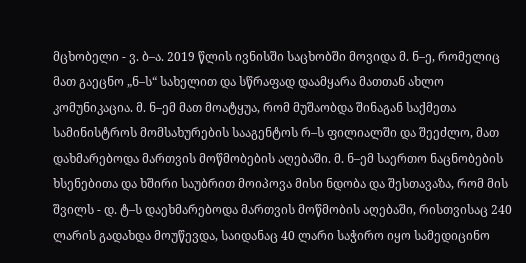მცხობელი - ვ. ბ–ა. 2019 წლის ივნისში საცხობში მოვიდა მ. ნ–ე, რომელიც მათ გაეცნო „ნ–ს“ სახელით და სწრაფად დაამყარა მათთან ახლო კომუნიკაცია. მ. ნ–ემ მათ მოატყუა, რომ მუშაობდა შინაგან საქმეთა სამინისტროს მომსახურების სააგენტოს რ–ს ფილიალში და შეეძლო, მათ დახმარებოდა მართვის მოწმობების აღებაში. მ. ნ–ემ საერთო ნაცნობების ხსენებითა და ხშირი საუბრით მოიპოვა მისი ნდობა და შესთავაზა, რომ მის შვილს - დ. ტ–ს დაეხმარებოდა მართვის მოწმობის აღებაში, რისთვისაც 240 ლარის გადახდა მოუწევდა, საიდანაც 40 ლარი საჭირო იყო სამედიცინო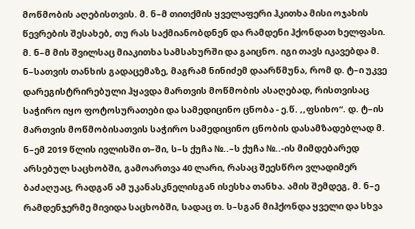მოწმობის აღებისთვის. მ. ნ–მ თითქმის ყველაფერი ჰკითხა მისი ოჯახის წევრების შესახებ, თუ რას საქმიანობდნენ და რამდენი ჰქონდათ ხელფასი. მ. ნ–მ მის შვილსაც მიაკითხა სამსახურში და გაიცნო. იგი თავს იკავებდა მ. ნ–სათვის თანხის გადაცემაზე, მაგრამ ნინიძემ დაარწმუნა, რომ დ. ტ–ი უკვე დარეგისტრირებული ჰყავდა მართვის მოწმობის ასაღებად, რისთვისაც საჭირო იყო ფოტოსურათები და სამედიცინო ცნობა - ე.წ. ,,ფსიხო“. დ. ტ–ის მართვის მოწმობისათვის საჭირო სამედიცინო ცნობის დასამზადებლად მ. ნ–ემ 2019 წლის ივლისში თ–ში, ს–ს ქუჩა №..–ს ქუჩა №..-ის მიმდებარედ არსებულ საცხობში, გამოართვა 40 ლარი, რასაც შეესწრო ვლადიმერ ბაძაღუაც, რადგან ამ უკანასკნელისგან ისესხა თანხა. ამის შემდეგ, მ. ნ–ე რამდენჯერმე მივიდა საცხობში, სადაც თ. ს–სგან მიჰქონდა ყველი და სხვა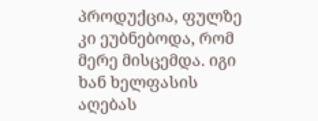პროდუქცია, ფულზე კი ეუბნებოდა, რომ მერე მისცემდა. იგი ხან ხელფასის აღებას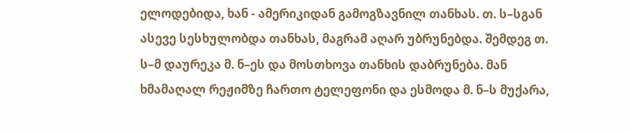ელოდებიდა, ხან - ამერიკიდან გამოგზავნილ თანხას. თ. ს–სგან ასევე სესხულობდა თანხას, მაგრამ აღარ უბრუნებდა. შემდეგ თ. ს–მ დაურეკა მ. ნ–ეს და მოსთხოვა თანხის დაბრუნება. მან ხმამაღალ რეჟიმზე ჩართო ტელეფონი და ესმოდა მ. ნ–ს მუქარა,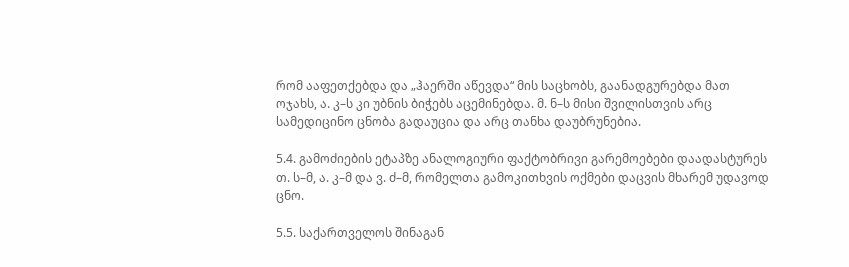რომ ააფეთქებდა და „ჰაერში აწევდა“ მის საცხობს, გაანადგურებდა მათ ოჯახს, ა. კ–ს კი უბნის ბიჭებს აცემინებდა. მ. ნ–ს მისი შვილისთვის არც სამედიცინო ცნობა გადაუცია და არც თანხა დაუბრუნებია.

5.4. გამოძიების ეტაპზე ანალოგიური ფაქტობრივი გარემოებები დაადასტურეს თ. ს–მ, ა. კ–მ და ვ. ძ–მ, რომელთა გამოკითხვის ოქმები დაცვის მხარემ უდავოდ ცნო.

5.5. საქართველოს შინაგან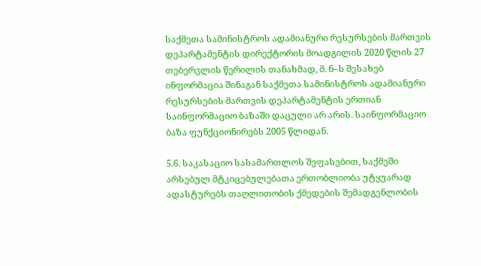საქმეთა სამინისტროს ადამიანური რესურსების მართვის დეპარტამენტის დირექტორის მოადგილის 2020 წლის 27 თებერვლის წერილის თანახმად, მ. ნ–ს შესახებ ინფორმაცია შინაგან საქმეთა სამინისტროს ადამიანური რესურსების მართვის დეპარტამენტის ერთიან საინფორმაციო ბაზაში დაცული არ არის. საინფორმაციო ბაზა ფუნქციონირებს 2005 წლიდან.

5.6. საკასაციო სასამართლოს შეფასებით, საქმეში არსებულ მტკიცებულებათა ერთობლიობა უტყუარად ადასტურებს თაღლითობის ქმედების შემადგენლობის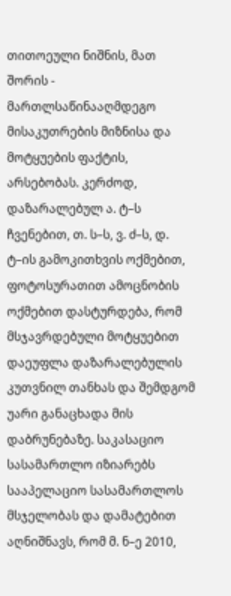თითოეული ნიშნის, მათ შორის - მართლსაწინააღმდეგო მისაკუთრების მიზნისა და მოტყუების ფაქტის, არსებობას. კერძოდ, დაზარალებულ ა. ტ–ს ჩვენებით, თ. ს–ს, ვ. ძ–ს, დ. ტ–ის გამოკითხვის ოქმებით, ფოტოსურათით ამოცნობის ოქმებით დასტურდება, რომ მსჯავრდებული მოტყუებით დაეუფლა დაზარალებულის კუთვნილ თანხას და შემდგომ უარი განაცხადა მის დაბრუნებაზე. საკასაციო სასამართლო იზიარებს სააპელაციო სასამართლოს მსჯელობას და დამატებით აღნიშნავს, რომ მ. ნ–ე 2010,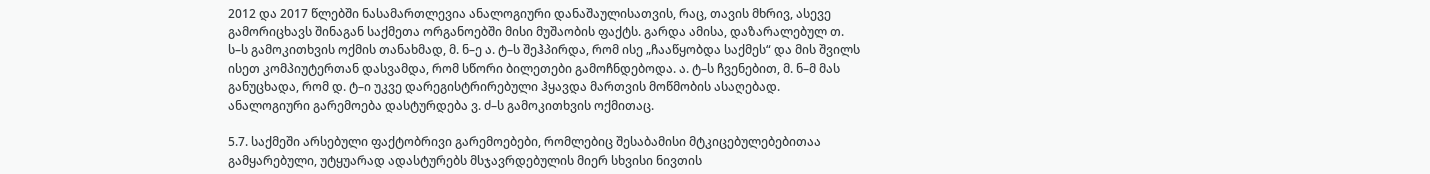2012 და 2017 წლებში ნასამართლევია ანალოგიური დანაშაულისათვის, რაც, თავის მხრივ, ასევე გამორიცხავს შინაგან საქმეთა ორგანოებში მისი მუშაობის ფაქტს. გარდა ამისა, დაზარალებულ თ. ს–ს გამოკითხვის ოქმის თანახმად, მ. ნ–ე ა. ტ–ს შეჰპირდა, რომ ისე „ჩააწყობდა საქმეს“ და მის შვილს ისეთ კომპიუტერთან დასვამდა, რომ სწორი ბილეთები გამოჩნდებოდა. ა. ტ–ს ჩვენებით, მ. ნ–მ მას განუცხადა, რომ დ. ტ–ი უკვე დარეგისტრირებული ჰყავდა მართვის მოწმობის ასაღებად. ანალოგიური გარემოება დასტურდება ვ. ძ–ს გამოკითხვის ოქმითაც.

5.7. საქმეში არსებული ფაქტობრივი გარემოებები, რომლებიც შესაბამისი მტკიცებულებებითაა გამყარებული, უტყუარად ადასტურებს მსჯავრდებულის მიერ სხვისი ნივთის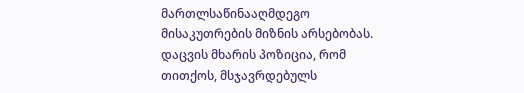მართლსაწინააღმდეგო მისაკუთრების მიზნის არსებობას. დაცვის მხარის პოზიცია, რომ თითქოს, მსჯავრდებულს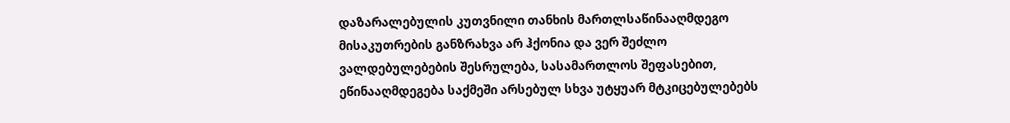დაზარალებულის კუთვნილი თანხის მართლსაწინააღმდეგო მისაკუთრების განზრახვა არ ჰქონია და ვერ შეძლო ვალდებულებების შესრულება, სასამართლოს შეფასებით, ეწინააღმდეგება საქმეში არსებულ სხვა უტყუარ მტკიცებულებებს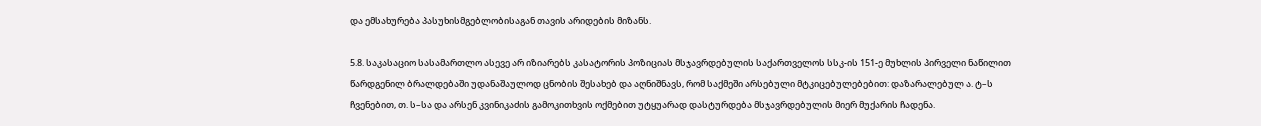და ემსახურება პასუხისმგებლობისაგან თავის არიდების მიზანს.

5.8. საკასაციო სასამართლო ასევე არ იზიარებს კასატორის პოზიციას მსჯავრდებულის საქართველოს სსკ-ის 151-ე მუხლის პირველი ნაწილით წარდგენილ ბრალდებაში უდანაშაულოდ ცნობის შესახებ და აღნიშნავს, რომ საქმეში არსებული მტკიცებულებებით: დაზარალებულ ა. ტ–ს ჩვენებით, თ. ს–სა და არსენ კვინიკაძის გამოკითხვის ოქმებით უტყუარად დასტურდება მსჯავრდებულის მიერ მუქარის ჩადენა.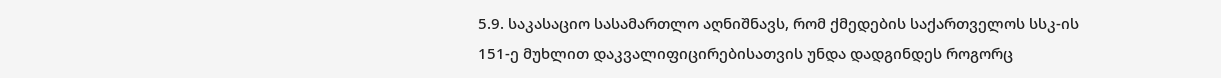5.9. საკასაციო სასამართლო აღნიშნავს, რომ ქმედების საქართველოს სსკ-ის 151-ე მუხლით დაკვალიფიცირებისათვის უნდა დადგინდეს როგორც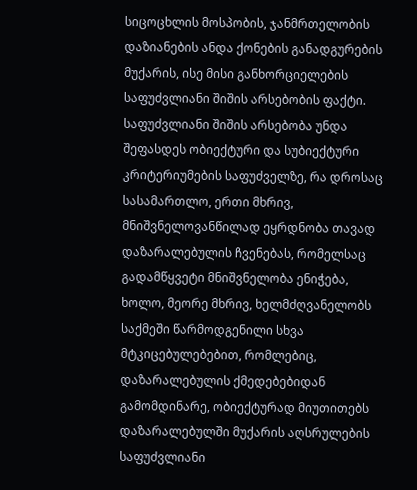სიცოცხლის მოსპობის, ჯანმრთელობის დაზიანების ანდა ქონების განადგურების მუქარის, ისე მისი განხორციელების საფუძვლიანი შიშის არსებობის ფაქტი. საფუძვლიანი შიშის არსებობა უნდა შეფასდეს ობიექტური და სუბიექტური კრიტერიუმების საფუძველზე, რა დროსაც სასამართლო, ერთი მხრივ, მნიშვნელოვანწილად ეყრდნობა თავად დაზარალებულის ჩვენებას, რომელსაც გადამწყვეტი მნიშვნელობა ენიჭება, ხოლო, მეორე მხრივ, ხელმძღვანელობს საქმეში წარმოდგენილი სხვა მტკიცებულებებით, რომლებიც, დაზარალებულის ქმედებებიდან გამომდინარე, ობიექტურად მიუთითებს დაზარალებულში მუქარის აღსრულების საფუძვლიანი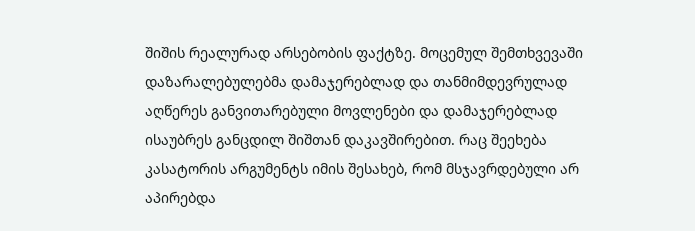შიშის რეალურად არსებობის ფაქტზე. მოცემულ შემთხვევაში დაზარალებულებმა დამაჯერებლად და თანმიმდევრულად აღწერეს განვითარებული მოვლენები და დამაჯერებლად ისაუბრეს განცდილ შიშთან დაკავშირებით. რაც შეეხება კასატორის არგუმენტს იმის შესახებ, რომ მსჯავრდებული არ აპირებდა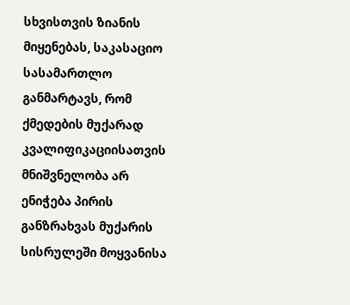სხვისთვის ზიანის მიყენებას, საკასაციო სასამართლო განმარტავს, რომ ქმედების მუქარად კვალიფიკაციისათვის მნიშვნელობა არ ენიჭება პირის განზრახვას მუქარის სისრულეში მოყვანისა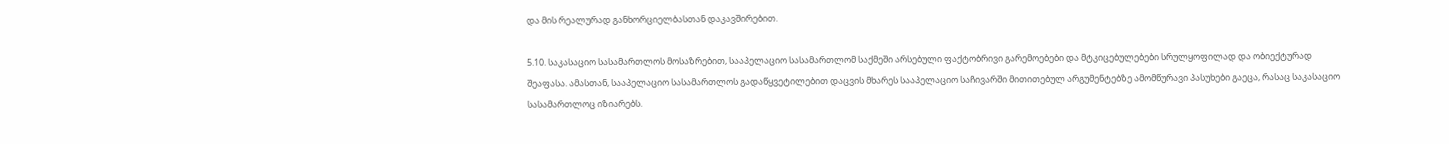და მის რეალურად განხორციელბასთან დაკავშირებით.

5.10. საკასაციო სასამართლოს მოსაზრებით, სააპელაციო სასამართლომ საქმეში არსებული ფაქტობრივი გარემოებები და მტკიცებულებები სრულყოფილად და ობიექტურად შეაფასა. ამასთან, სააპელაციო სასამართლოს გადაწყვეტილებით დაცვის მხარეს სააპელაციო საჩივარში მითითებულ არგუმენტებზე ამომწურავი პასუხები გაეცა, რასაც საკასაციო სასამართლოც იზიარებს.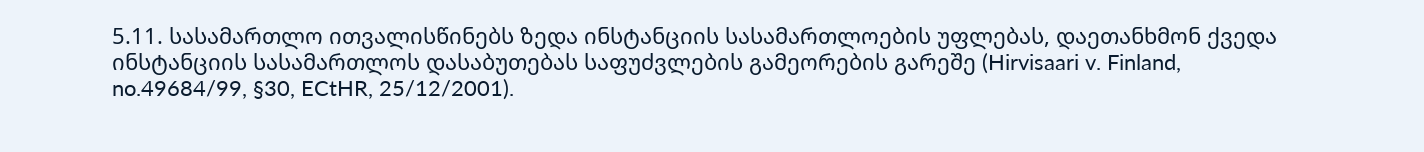5.11. სასამართლო ითვალისწინებს ზედა ინსტანციის სასამართლოების უფლებას, დაეთანხმონ ქვედა ინსტანციის სასამართლოს დასაბუთებას საფუძვლების გამეორების გარეშე (Hirvisaari v. Finland, no.49684/99, §30, ECtHR, 25/12/2001).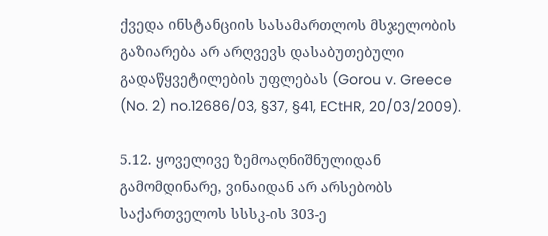ქვედა ინსტანციის სასამართლოს მსჯელობის გაზიარება არ არღვევს დასაბუთებული გადაწყვეტილების უფლებას (Gorou v. Greece (No. 2) no.12686/03, §37, §41, ECtHR, 20/03/2009).

5.12. ყოველივე ზემოაღნიშნულიდან გამომდინარე, ვინაიდან არ არსებობს საქართველოს სსსკ-ის 303-ე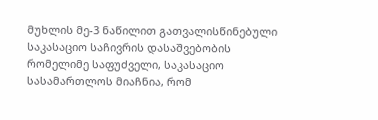მუხლის მე-3 ნაწილით გათვალისწინებული საკასაციო საჩივრის დასაშვებობის რომელიმე საფუძველი, საკასაციო სასამართლოს მიაჩნია, რომ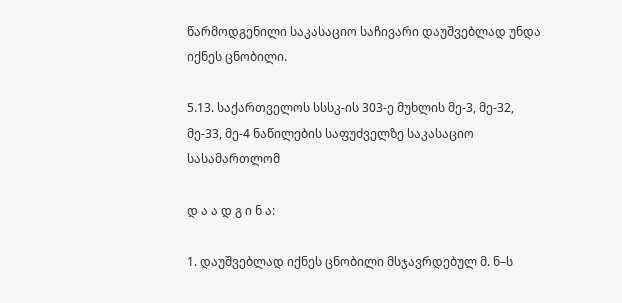წარმოდგენილი საკასაციო საჩივარი დაუშვებლად უნდა იქნეს ცნობილი.

5.13. საქართველოს სსსკ-ის 303-ე მუხლის მე-3, მე-32, მე-33, მე-4 ნაწილების საფუძველზე საკასაციო სასამართლომ

დ ა ა დ გ ი ნ ა:

1. დაუშვებლად იქნეს ცნობილი მსჯავრდებულ მ. ნ–ს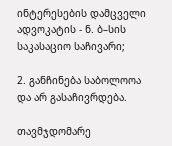ინტერესების დამცველი ადვოკატის - ნ. ბ–სის საკასაციო საჩივარი;

2. განჩინება საბოლოოა და არ გასაჩივრდება.

თავმჯდომარე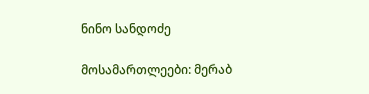ნინო სანდოძე

მოსამართლეები: მერაბ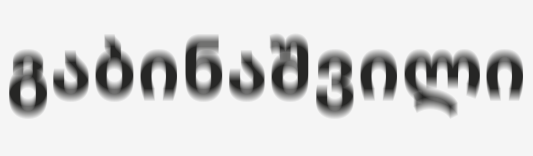გაბინაშვილი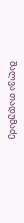შალვა თადუმაძე